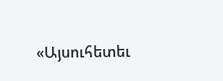«Այսուհետեւ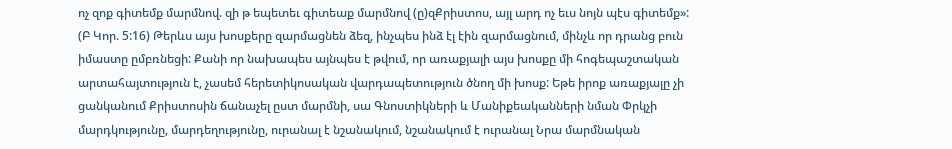ոչ զոք գիտեմք մարմնով. զի թ եպետեւ գիտեաք մարմնով (ը)զՔրիստոս, այլ արդ ոչ եւս նոյն պէս գիտեմք»: (Բ Կոր. 5:16) Թերևս այս խոսքերը զարմացնեն ձեզ, ինչպես ինձ էլ էին զարմացնում, մինչև որ դրանց բուն իմաստը ըմբռնեցի: Քանի որ նախապես այնպես է թվում, որ առաքյալի այս խոսքը մի հոգեպաշտական արտահայտություն է, չասեմ հերետիկոսական վարդապետություն ծնող մի խոսք: Եթե իրոք առաքյալը չի ցանկանում Քրիստոսին ճանաչել ըստ մարմնի, սա Գնոստիկների և Մանիքեականների նման Փրկչի մարդկությունը, մարդեղությունը, ուրանալ է նշանակում, նշանակում է ուրանալ Նրա մարմնական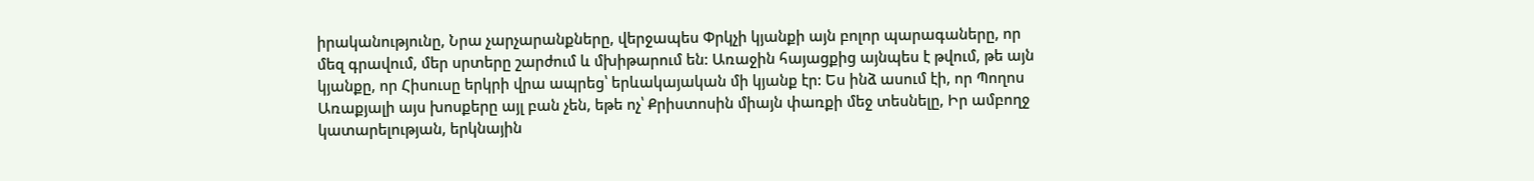իրականությունը, Նրա չարչարանքները, վերջապես Փրկչի կյանքի այն բոլոր պարագաները, որ մեզ գրավում, մեր սրտերը շարժում և մխիթարում են: Առաջին հայացքից այնպես է թվում, թե այն կյանքը, որ Հիսուսը երկրի վրա ապրեց՝ երևակայական մի կյանք էր: Ես ինձ ասում էի, որ Պողոս Առաքյալի այս խոսքերը այլ բան չեն, եթե ոչ՝ Քրիստոսին միայն փառքի մեջ տեսնելը, Իր ամբողջ կատարելության, երկնային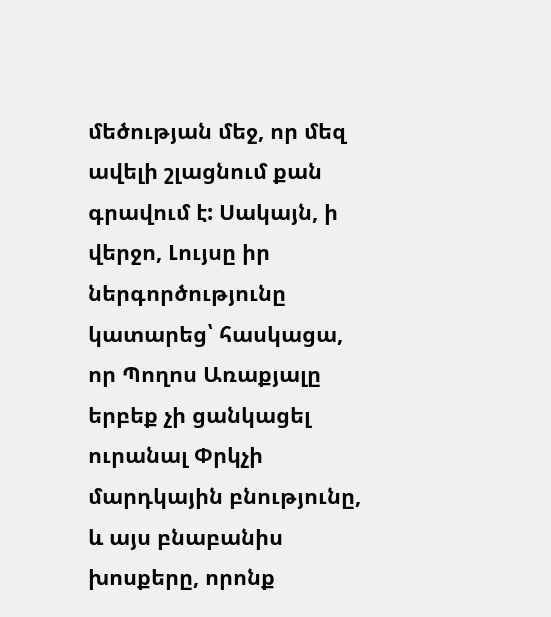մեծության մեջ, որ մեզ ավելի շլացնում քան գրավում է: Սակայն, ի վերջո, Լույսը իր ներգործությունը կատարեց՝ հասկացա, որ Պողոս Առաքյալը երբեք չի ցանկացել ուրանալ Փրկչի մարդկային բնությունը, և այս բնաբանիս խոսքերը, որոնք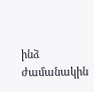ինձ ժամանակին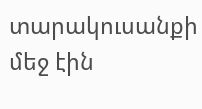տարակուսանքի մեջ էին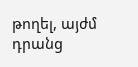թողել, այժմ դրանց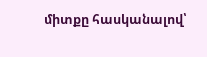միտքը հասկանալով՝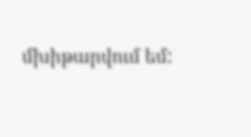մխիթարվում եմ: